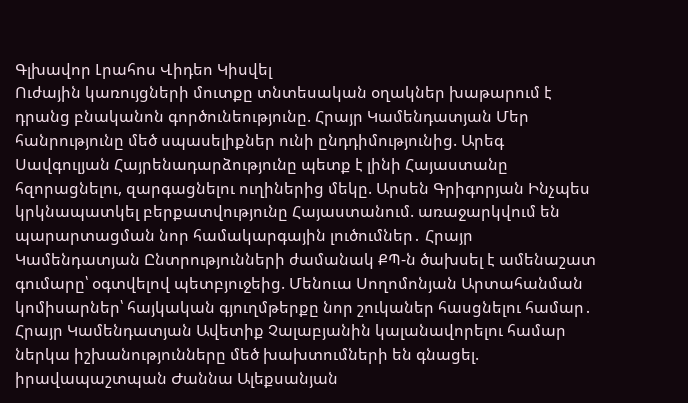Գլխավոր Լրահոս Վիդեո Կիսվել
Ուժային կառույցների մուտքը տնտեսական օղակներ խաթարում է դրանց բնականոն գործունեությունը. Հրայր Կամենդատյան Մեր հանրությունը մեծ սպասելիքներ ունի ընդդիմությունից. Արեգ Սավգուլյան Հայրենադարձությունը պետք է լինի Հայաստանը հզորացնելու, զարգացնելու ուղիներից մեկը. Արսեն Գրիգորյան Ինչպես կրկնապատկել բերքատվությունը Հայաստանում. առաջարկվում են պարարտացման նոր համակարգային լուծումներ․ Հրայր Կամենդատյան Ընտրությունների ժամանակ ՔՊ-ն ծախսել է ամենաշատ գումարը՝ օգտվելով պետբյուջեից. Մենուա Սողոմոնյան Արտահանման կոմիսարներ՝ հայկական գյուղմթերքը նոր շուկաներ հասցնելու համար․ Հրայր Կամենդատյան Ավետիք Չալաբյանին կալանավորելու համար ներկա իշխանությունները մեծ խախտումների են գնացել. իրավապաշտպան Ժաննա Ալեքսանյան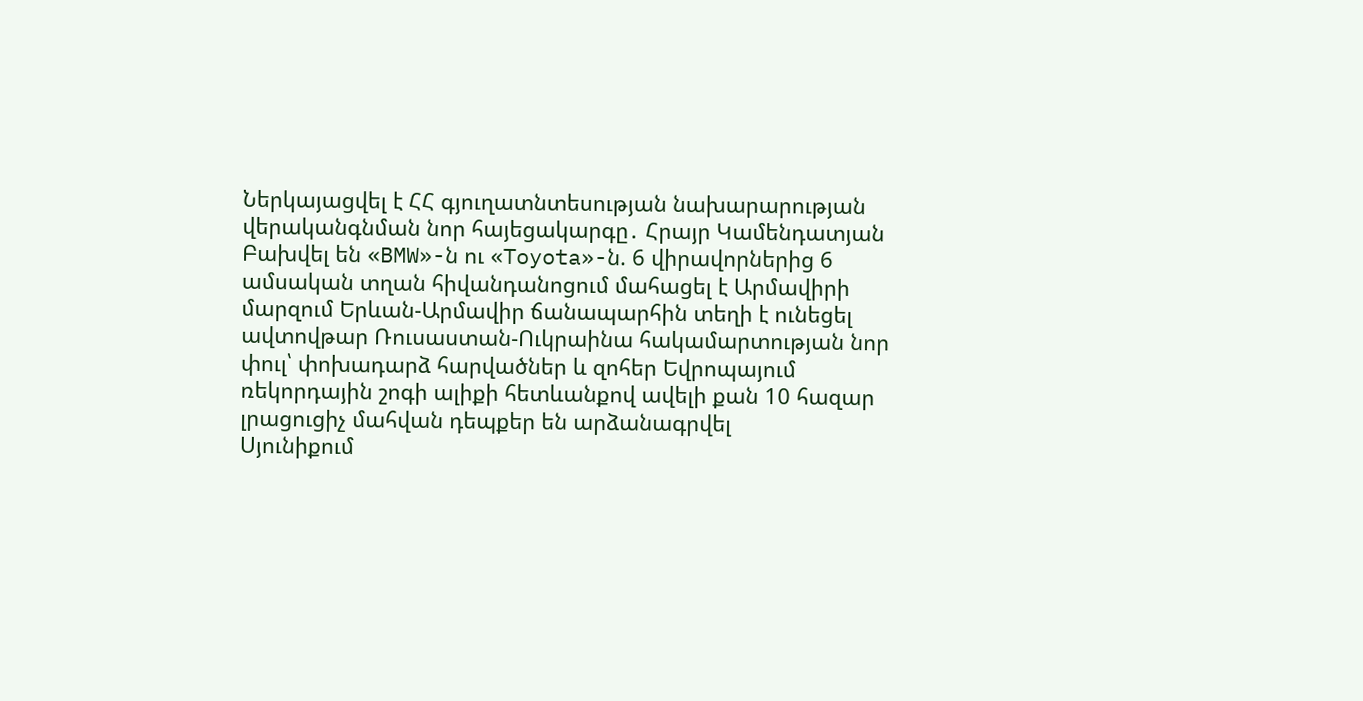Ներկայացվել է ՀՀ գյուղատնտեսության նախարարության վերականգնման նոր հայեցակարգը․ Հրայր Կամենդատյան Բախվել են «BMW»-ն ու «Toyota»-ն. 6 վիրավորներից 6 ամսական տղան հիվանդանոցում մահացել է Արմավիրի մարզում Երևան-Արմավիր ճանապարհին տեղի է ունեցել ավտովթար Ռուսաստան-Ուկրաինա հակամարտության նոր փուլ՝ փոխադարձ հարվածներ և զոհեր Եվրոպայում ռեկորդային շոգի ալիքի հետևանքով ավելի քան 10 հազար լրացուցիչ մահվան դեպքեր են արձանագրվել
Սյունիքում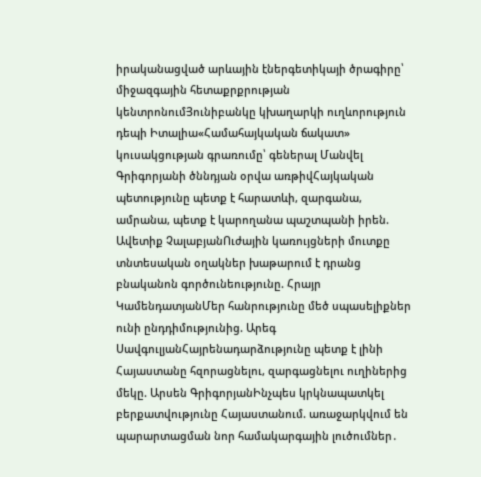իրականացված արևային էներգետիկայի ծրագիրը՝ միջազգային հետաքրքրության կենտրոնումՅունիբանկը կխաղարկի ուղևորություն դեպի Իտալիա«Համահայկական ճակատ» կուսակցության գրառումը՝ գեներալ Մանվել Գրիգորյանի ծննդյան օրվա առթիվՀայկական պետությունը պետք է հարատևի, զարգանա, ամրանա, պետք է կարողանա պաշտպանի իրեն. Ավետիք ՉալաբյանՈւժային կառույցների մուտքը տնտեսական օղակներ խաթարում է դրանց բնականոն գործունեությունը. Հրայր ԿամենդատյանՄեր հանրությունը մեծ սպասելիքներ ունի ընդդիմությունից. Արեգ ՍավգուլյանՀայրենադարձությունը պետք է լինի Հայաստանը հզորացնելու, զարգացնելու ուղիներից մեկը. Արսեն ԳրիգորյանԻնչպես կրկնապատկել բերքատվությունը Հայաստանում. առաջարկվում են պարարտացման նոր համակարգային լուծումներ․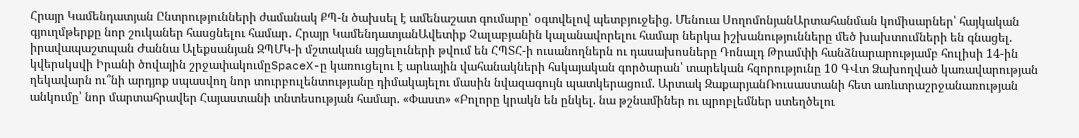Հրայր Կամենդատյան Ընտրությունների ժամանակ ՔՊ-ն ծախսել է ամենաշատ գումարը՝ օգտվելով պետբյուջեից. Մենուա ՍողոմոնյանԱրտահանման կոմիսարներ՝ հայկական գյուղմթերքը նոր շուկաներ հասցնելու համար․ Հրայր ԿամենդատյանԱվետիք Չալաբյանին կալանավորելու համար ներկա իշխանությունները մեծ խախտումների են գնացել. իրավապաշտպան Ժաննա Ալեքսանյան ԶՊՄԿ-ի մշտական այցելուների թվում են ՀՊՏՀ-ի ուսանողներն ու դասախոսները Դոնալդ Թրամփի հանձնարարությամբ հուլիսի 14-ին կվերսկսվի Իրանի ծովային շրջափակումըSpaceX-ը կառուցելու է արևային վահանակների հսկայական գործարան՝ տարեկան հզորությունը 10 ԳՎտ Ձախողված կառավարության ղեկավարն ու՞նի արդյոք սպասվող նոր տուրբուլենտությանը դիմակայելու մասին նվազագույն պատկերացում. Արտակ ԶաքարյանՌուսաստանի հետ առևտրաշրջանառության անկումը՝ նոր մարտահրավեր Հայաստանի տնտեսության համար. «Փաստ» «Բոլորը կրակն են ընկել. նա թշնամիներ ու պրոբլեմներ ստեղծելու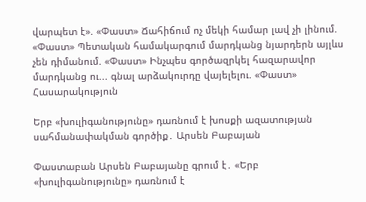վարպետ է». «Փաստ» Ճահիճում ոչ մեկի համար լավ չի լինում. «Փաստ» Պետական համակարգում մարդկանց նյարդերն այլևս չեն դիմանում. «Փաստ» Ինչպես գործազրկել հազարավոր մարդկանց ու... գնալ արձակուրդը վայելելու. «Փաստ»
Հասարակություն

Երբ «խուլիգանությունը» դառնում է խոսքի ազատության սահմանափակման գործիք․ Արսեն Բաբայան

Փաստաբան Արսեն Բաբայանը գրում է․ «Երբ «խուլիգանությունը» դառնում է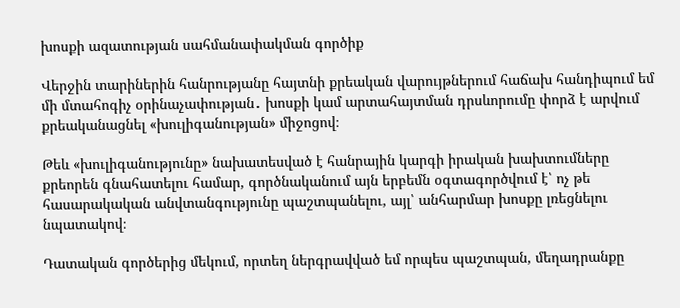խոսքի ազատության սահմանափակման գործիք

Վերջին տարիներին հանրությանը հայտնի քրեական վարույթներում հաճախ հանդիպում եմ մի մտահոգիչ օրինաչափության․ խոսքի կամ արտահայտման դրսևորումը փորձ է արվում քրեականացնել «խուլիգանության» միջոցով։

Թեև «խուլիգանությունը» նախատեսված է հանրային կարգի իրական խախտումները քրեորեն գնահատելու համար, գործնականում այն երբեմն օգտագործվում է՝ ոչ թե հասարակական անվտանգությունը պաշտպանելու, այլ՝ անհարմար խոսքը լռեցնելու նպատակով։

Դատական գործերից մեկում, որտեղ ներգրավված եմ որպես պաշտպան, մեղադրանքը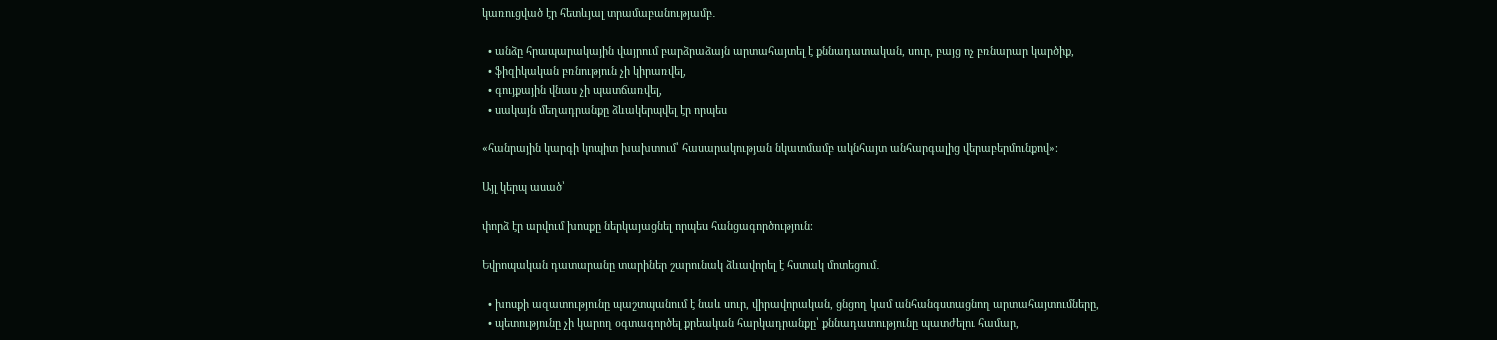կառուցված էր հետևյալ տրամաբանությամբ․

  • անձը հրապարակային վայրում բարձրաձայն արտահայտել է քննադատական, սուր, բայց ոչ բռնարար կարծիք,
  • ֆիզիկական բռնություն չի կիրառվել,
  • գույքային վնաս չի պատճառվել,
  • սակայն մեղադրանքը ձևակերպվել էր որպես

«հանրային կարգի կոպիտ խախտում՝ հասարակության նկատմամբ ակնհայտ անհարգալից վերաբերմունքով»։

Այլ կերպ ասած՝

փորձ էր արվում խոսքը ներկայացնել որպես հանցագործություն։

Եվրոպական դատարանը տարիներ շարունակ ձևավորել է հստակ մոտեցում․

  • խոսքի ազատությունը պաշտպանում է նաև սուր, վիրավորական, ցնցող կամ անհանգստացնող արտահայտումները,
  • պետությունը չի կարող օգտագործել քրեական հարկադրանքը՝ քննադատությունը պատժելու համար,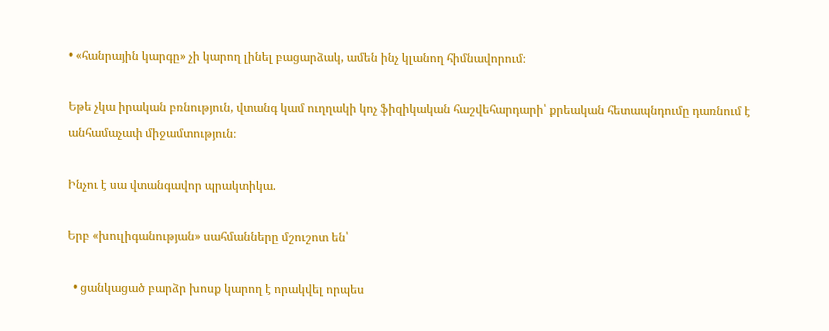• «հանրային կարգը» չի կարող լինել բացարձակ, ամեն ինչ կլանող հիմնավորում։

Եթե չկա իրական բռնություն, վտանգ կամ ուղղակի կոչ ֆիզիկական հաշվեհարդարի՝ քրեական հետապնդումը դառնում է անհամաչափ միջամտություն։

Ինչու է սա վտանգավոր պրակտիկա.

Երբ «խուլիգանության» սահմանները մշուշոտ են՝

  • ցանկացած բարձր խոսք կարող է որակվել որպես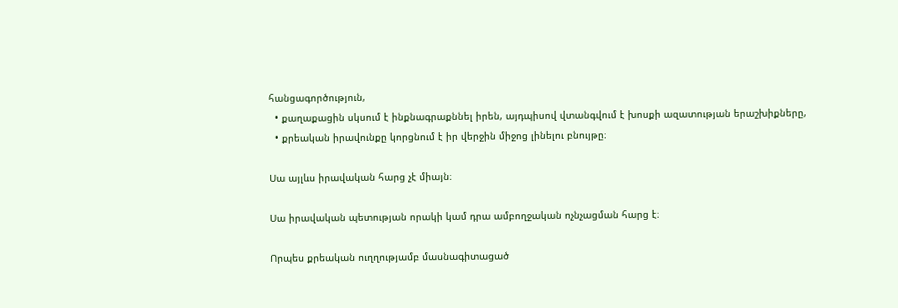հանցագործություն,
  • քաղաքացին սկսում է ինքնագրաքննել իրեն, այդպիսով վտանգվում է խոսքի ազատության երաշխիքները,
  • քրեական իրավունքը կորցնում է իր վերջին միջոց լինելու բնույթը։

Սա այլևս իրավական հարց չէ միայն։

Սա իրավական պետության որակի կամ դրա ամբողջական ոչնչացման հարց է։

Որպես քրեական ուղղությամբ մասնագիտացած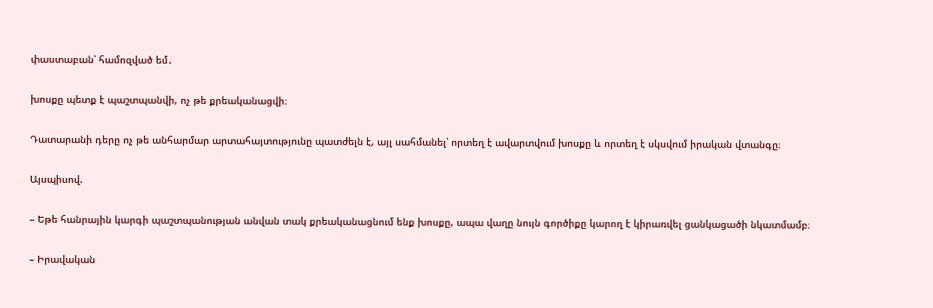փաստաբան՝ համոզված եմ․

խոսքը պետք է պաշտպանվի, ոչ թե քրեականացվի։

Դատարանի դերը ոչ թե անհարմար արտահայտությունը պատժելն է, այլ սահմանել՝ որտեղ է ավարտվում խոսքը և որտեղ է սկսվում իրական վտանգը։

Այսպիսով.

– Եթե հանրային կարգի պաշտպանության անվան տակ քրեականացնում ենք խոսքը, ապա վաղը նույն գործիքը կարող է կիրառվել ցանկացածի նկատմամբ։

– Իրավական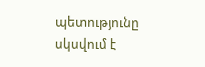պետությունը սկսվում է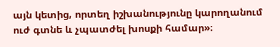այն կետից, որտեղ իշխանությունը կարողանում ուժ գտնե և չպատժել խոսքի համար»։